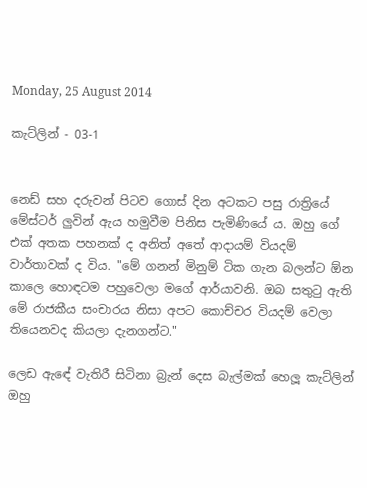Monday, 25 August 2014

කැට්ලින් - 03-1


නෙඩ් සහ දරුවන් පිටව ගොස් දින අටකට පසු රාත්‍රියේ මේස්ටර් ලුවින් ඇය හමුවීම පිනිස පැමිණියේ ය. ඔහු ගේ එක් අතක පහනක් ද අනිත් අතේ ආදායම් වියදම් වාර්තාවක් ද විය. "මේ ගනන් මිනුම් ටික ගැන බලන්ට ඕන කාලෙ හොඳටම පහුවෙලා මගේ ආර්යාවනි. ඔබ සතුටු ඇති මේ රාජකීය සංචාරය නිසා අපට කොච්චර වියදම් වෙලා ති‍යෙනවද කියලා දැනගන්ට."

ලෙඩ ඇඳේ වැතිරී සිටිනා බ්‍රැන් දෙස බැල්මක් හෙලූ කැට්ලින් ඔහු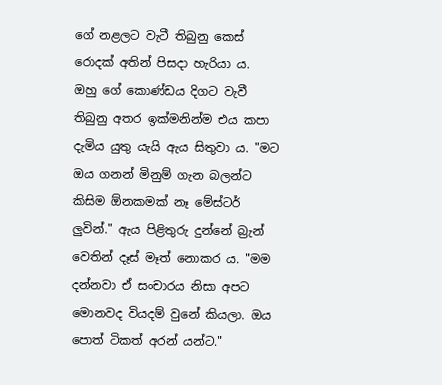ගේ නළලට වැටී තිබුනු කෙස් රොදක් අතින් පිසදා හැරියා ය. ඔහු ‍ගේ කොණ්ඩය දිගට වැවී තිබුනු අතර ඉක්මනින්ම එය කපා දැමිය යුතු යැයි ඇය සිතුවා ය. "මට ඔය ගනන් මිනුම් ගැන බලන්ට කිසිම ඕනකමක් නෑ මේස්ටර් ලුවින්." ඇය පිළිතුරු දුන්නේ බ්‍රැන් වෙතින් දෑස් මෑත් නොකර ය. "මම දන්නවා ඒ සංචාරය නිසා අපට මොනවද වියදම් වුනේ කියලා. ඔය පොත් ටිකත් අරන් යන්ට."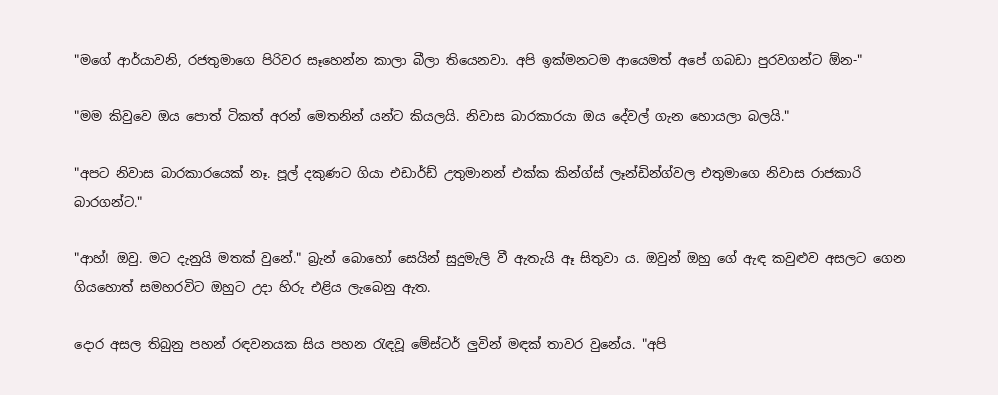"මගේ ආර්යාවනි, රජතුමාගෙ පිරිවර සෑහෙන්න කාලා බීලා තියෙනවා. අපි ඉක්මනටම ආයෙමත් අපේ ගබඩා පුරවගන්ට ඕන-"

"මම කිවුවෙ ඔය පොත් ටිකත් අරන් මෙතනින් යන්ට කියලයි. නිවාස බාරකාරයා ඔය දේවල් ගැන හොයලා බලයි."

"අපට නිවාස බාරකාරයෙක් නෑ. පූල් දකුණට ගියා එඩාර්ඩ් උතුමානන් එක්ක කින්ග්ස් ලෑන්ඩින්ග්වල එතුමාගෙ නිවාස රාජකාරි බාරගන්ට."

"ආහ්! ඔවු. මට දැනුයි මතක් වුනේ." බ්‍රැන් බොහෝ සෙයින් සුදුමැලි වී ඇතැයි ඈ සිතුවා ය. ඔවුන් ඔහු ‍ගේ ඇඳ කවුළුව අසලට ගෙන ගියහොත් සමහරවිට ඔහුට උදා හිරු එළිය ලැබෙනු ඇත.

දොර අසල තිබුනු පහන් රඳවනයක සිය පහන රැඳවූ මේස්ටර් ලුවින් මඳක් තාවර වුනේය. "අපි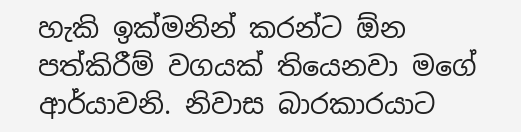හැකි ඉක්මනින් කරන්ට ඕන පත්කිරීම් වගයක් තියෙනවා මගේ ආර්යාවනි. නිවාස බාරකාරයාට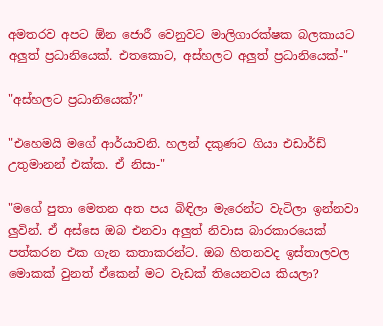අමතරව අපට ඕන ජොරී වෙනුවට මාලිගාරක්ෂක බලකායට අලුත් ප්‍රධානියෙක්. එතකොට, අස්හලට අලුත් ප්‍රධානියෙක්-"

"අස්හලට ප්‍රධානියෙක්?"

"එහෙමයි මගේ ආර්යාවනි. හලන් දකුණට ගියා එඩාර්ඩ් උතුමානන් එක්ක. ඒ නිසා-"

"මගේ පුතා මෙතන අත පය බිඳිලා මැරෙන්ට වැටිලා ඉන්නවා ලුවින්. ඒ අස්සෙ ඔබ එනවා අලුත් නිවාස බාරකාරයෙක් පත්කරන එක ගැන කතාකරන්ට. ඔබ හිතනවද ඉස්තාලවල මොකක් වුනත් ඒකෙන් මට වැඩක් ති‍යෙනවය කියලා?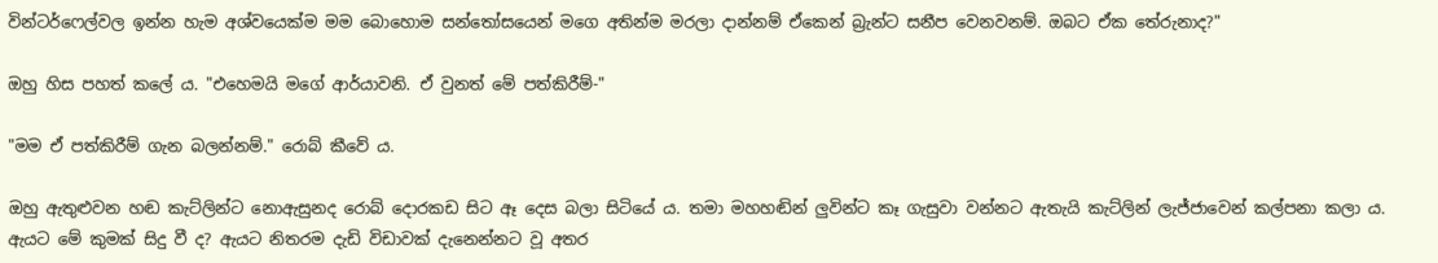වින්ටර්ෆෙල්වල ඉන්න හැම අශ්වයෙක්ම මම බොහොම සන්තෝසයෙන් මගෙ අතින්ම මරලා දාන්නම් ඒ‍කෙන් බ්‍රැන්ට සනීප වෙනවනම්. ඔබට ඒක තේරුනාද?"

ඔහු හිස පහත් කලේ ය. "එ‍හෙමයි මගේ ආර්යාවනි. ඒ වුනත් මේ පත්කිරීම්-"

"මම ඒ පත්කිරීම් ගැන බලන්නම්." රොබ් කීවේ ය.

ඔහු ඇතුළුවන හඬ කැට්ලින්ට නොඇසුනද රොබ් දොරකඩ සිට ඈ දෙස බලා සිටියේ ය. තමා මහහඬින් ලුවින්ට කෑ ගැසුවා වන්නට ඇතැයි කැ‍ට්ලින් ලැජ්ජාවෙන් කල්පනා කලා ය. ඇයට මේ කුමක් සිදු වී ද? ඇයට නිතරම දැඩි විඩාවක් දැනෙන්නට වූ අතර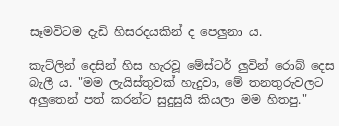සෑමවිටම දැඩි හිසරදයකින් ද පෙලුනා ය.

කැට්ලින් දෙසින් හිස හැරවූ මේස්ටර් ලුවින් රොබ් දෙස බැලී ය. "මම ලැයිස්තුවක් හැදුවා, මේ තනතුරුවලට අලු‍තෙන් පත් කරන්ට සුදුසුයි කියලා මම හිතපු."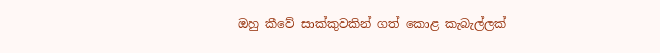ඔහු කීවේ සාක්කුවකින් ගත් කොළ කැබැල්ලක්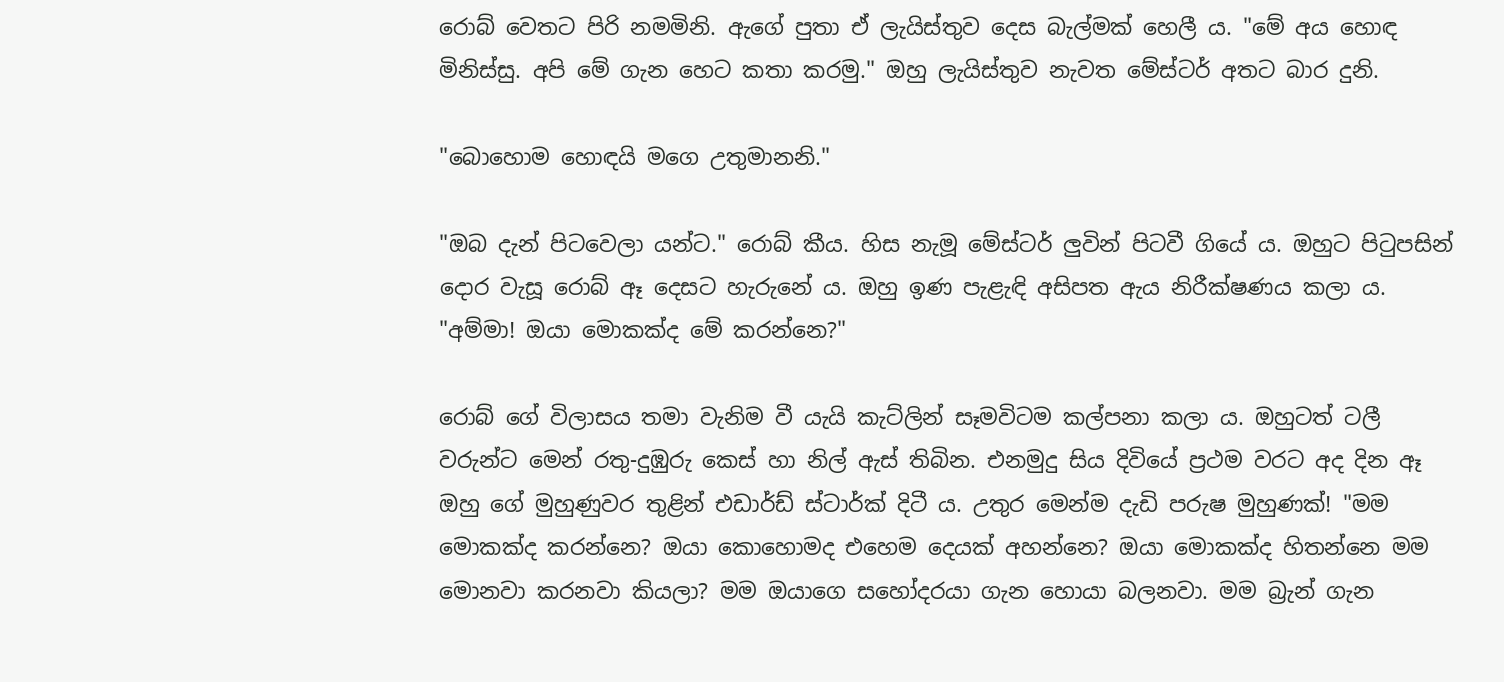රොබ් වෙතට පිරි නමමිනි. ඇ‍ගේ පුතා ඒ ලැයිස්තුව දෙස බැල්මක් හෙලී ය. "මේ අය හොඳ මිනිස්සු. අපි මේ ගැන හෙට කතා කරමු." ඔහු ලැයිස්තුව නැවත මේස්ටර් අතට බාර දුනි.

"බො‍හොම හොඳයි මගෙ උතුමානනි."

"ඔබ දැන් පිටවෙලා යන්ට." රොබ් කීය. හිස නැමූ මේස්ටර් ලුවින් පිටවී ගියේ ය. ඔහුට පිටුපසින් දොර වැසූ රොබ් ඈ දෙසට හැරුනේ ය. ඔහු ඉණ පැළැඳි අසිපත ඇය නිරීක්ෂණය කලා ය. "අම්මා! ඔයා මොකක්ද මේ කරන්නෙ?"

රොබ් ‍ගේ විලාසය තමා වැනිම වී යැයි කැට්ලින් සෑමවිටම කල්පනා කලා ය. ඔහුටත් ටලී වරුන්ට මෙන් රතු-දුඹුරු කෙස් හා නිල් ඇස් තිබින. එනමුදු සිය දිවි‍යේ ප්‍රථම වරට අද දින ඈ ඔහු ගේ මුහුණුවර තුළින් එඩාර්ඩ් ස්ටාර්ක් දිටී ය. උතුර මෙන්ම දැඩි පරුෂ මුහුණක්! "මම මොකක්ද කරන්නෙ? ඔයා කොහොමද එහෙම දෙයක් අහන්නෙ? ඔයා මොකක්ද හිතන්නෙ මම මොනවා කරනවා කියලා? මම ඔයාගෙ සහෝදරයා ගැන හොයා බලනවා. මම බ්‍රැන් ගැන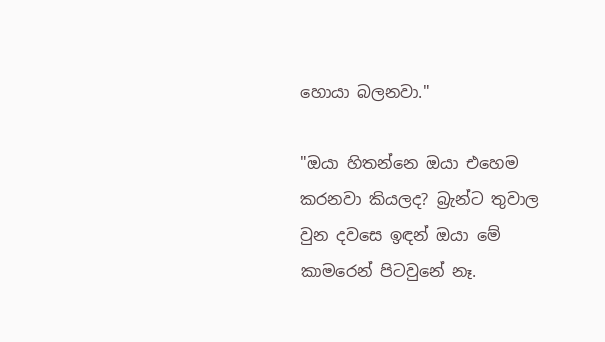හොයා බලනවා."

"ඔයා හිතන්නෙ ඔයා එහෙම කරනවා කියලද? බ්‍රැන්ට තුවාල වුන දවසෙ ඉඳන් ඔයා මේ කාමරෙන් පිටවුනේ නෑ.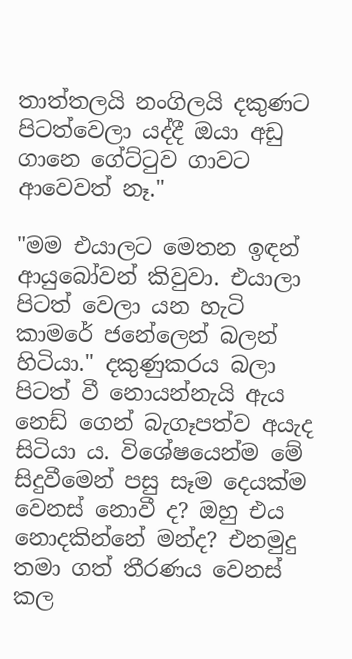තාත්තලයි නංගිලයි දකුණට පිටත්වෙලා යද්දී ඔයා අඩු ගානෙ ගේට්ටුව ගාවට ආවෙවත් නෑ."

"මම එයාලට මෙතන ඉඳන් ආයුබෝවන් කිවුවා. එයාලා පිටත් වෙලා යන හැටි කාමරේ ජනේලෙන් බලන් හිටියා." දකුණුකරය බලා පිටත් වී නොයන්නැයි ඇය නෙඩ් ‍ගෙන් බැගෑපත්ව අයැද සිටියා ය. විශේෂයෙන්ම මේ සිදුවීමෙන් පසු සෑම දෙයක්ම වෙනස් නොවී ද? ඔහු එය නොදකින්නේ මන්ද? එනමුදු තමා ගත් තීරණය වෙනස් කල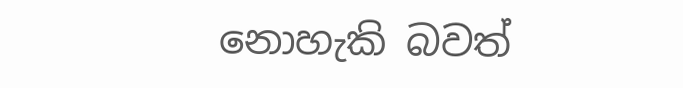නොහැකි බවත්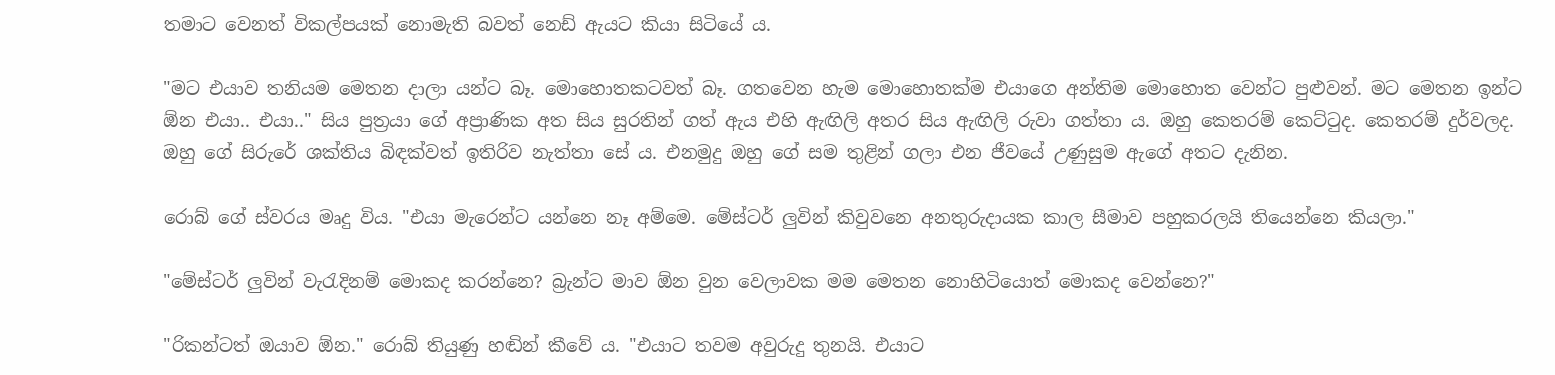තමාට වෙනත් විකල්පයක් ‍නොමැති බවත් නෙඩ් ඇයට කියා සිටියේ ය.

"මට එයාව තනියම මෙතන දාලා යන්ට බෑ. මොහොතකටවත් බෑ. ගතවෙන හැම මොහොතක්ම එයාගෙ අන්තිම මොහොත වෙන්ට පුළුවන්. මට මෙතන ඉන්ට ඕන එයා.. එයා.." සිය පුත්‍රයා ගේ අප්‍රාණික අත සිය සුරතින් ගත් ඇය එහි ඇඟිලි අතර සිය ඇඟිලි රුවා ගත්තා ය. ඔහු කෙතරම් කෙට්ටුද. කෙතරම් දුර්වලද. ඔහු ගේ සිරුරේ ශක්තිය බිඳක්වත් ඉතිරිව නැත්තා සේ ය. එනමුදු ඔහු ගේ සම තුළින් ගලා එන ජීවයේ උණුසුම ඇගේ අතට දැනින.

රොබ් ගේ ස්වරය මෘදු විය. "එයා මැරෙන්ට යන්නෙ නෑ අම්මෙ. මේස්ටර් ලුවින් කිවුවනෙ අනතුරුදායක කාල සීමාව පහුකරලයි තියෙන්නෙ කියලා."

"මේස්ටර් ලුවින් වැරැදිනම් මොකද කරන්නෙ? බ්‍රැන්ට මාව ඕන වුන වෙලාවක මම මෙතන නොහිටියොත් මොකද වෙන්නෙ?"

"රිකන්ටත් ඔයාව ඕන." රොබ් තියුණු හඬින් කීවේ ය. "එයාට තවම අවුරුදු තුනයි. එයාට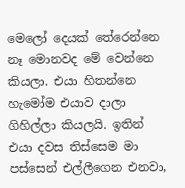මෙලෝ දෙයක් තේරෙන්නෙ නෑ මොනවද මේ වෙන්නෙ කියලා. එයා හිතන්නෙ හැමෝම එයාව දාලා ගිහිල්ලා කියලයි. ඉතින් එයා දවස තිස්සෙම මා පස්සෙන් එල්ලීගෙන එනවා,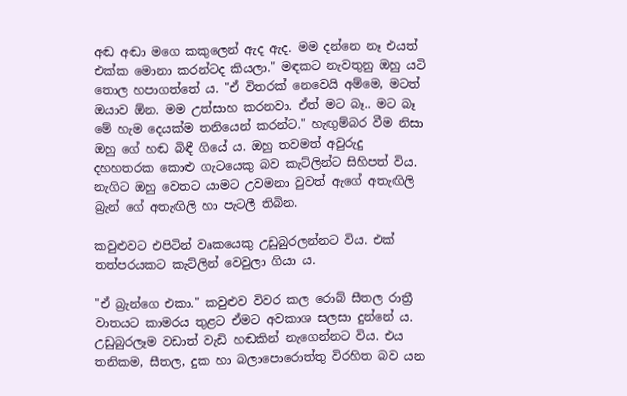අඬ අඬා මගෙ කකුලෙන් ඇද ඇද. මම දන්නෙ නෑ එයත් එක්ක මොනා කරන්ටද කියලා." මඳකට නැවතුනු ඔහු යටි තොල හපාගත්තේ ය. "ඒ විතරක් නෙවෙයි අම්මෙ, මටත් ඔයාව ඕන. මම උත්සාහ කරනවා. ඒත් මට බෑ.. මට බෑ මේ හැම දෙයක්ම තනියෙන් කරන්ට." හැඟුම්බර වීම නිසා ඔහු ගේ හඬ බිඳී ගියේ ය. ඔහු තවමත් අවුරුදු දහහතරක ‍කොළු ගැටයෙකු බව කැට්ලින්ට සිහිපත් විය. නැගිට ඔහු වෙතට යාමට උවමනා වුවත් ඇගේ අතැඟිලි බ්‍රැන් ගේ අතැඟිලි හා පැටලී තිබින.

කවුළුවට එපිටින් වෘකයෙකු උඩුබුරලන්නට විය. එක් තත්පරයකට කැට්ලින් වෙවුලා ගියා ය.

"ඒ බ්‍රැන්ගෙ එකා." කවුළුව විවර කල රොබ් සීතල රාත්‍රී වාතයට කාමරය තුළට ඒමට අවකාශ සලසා දුන්නේ ය. උඩුබුරලෑම වඩාත් වැඩි හඬකින් නැගෙන්නට විය. එය තනිකම, සීතල, දුක හා බලාපොරොත්තු විරහිත බව යන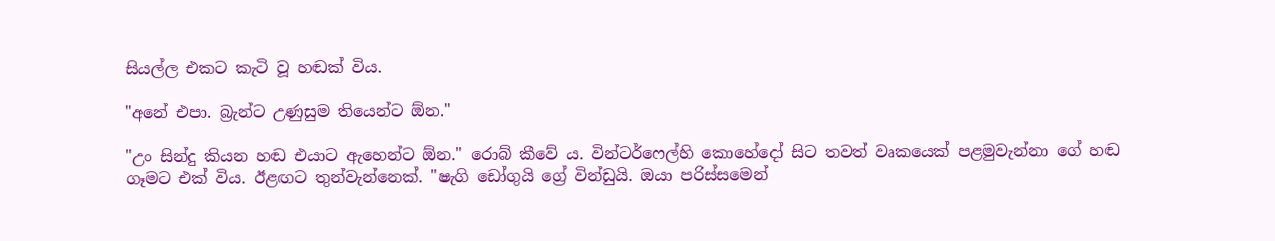සියල්ල එකට කැටි වූ හඬක් විය.

"අනේ එපා. බ්‍රැන්ට උණුසුම තියෙන්ට ඕන."

"උං සින්දු කියන හඬ එයාට ඇහෙන්ට ඕන." රොබ් කීවේ ය. වින්ටර්ෆෙල්හි කොහේදෝ සිට තවත් වෘකයෙක් පළමුවැන්නා ගේ හඬ ගෑමට එක් විය. ඊළඟට තුන්වැන්නෙක්. "ෂැගි ඩෝගුයි ග්‍රේ වින්ඩුයි. ඔයා පරිස්සමෙන්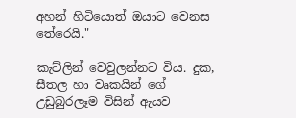අහන් හිටියොත් ඔයාට වෙනස තේරෙයි."

කැට්ලින් වෙවුලන්නට විය. දුක, සීතල හා වෘකයින් ගේ උඩුබුරලෑම විසින් ඇයව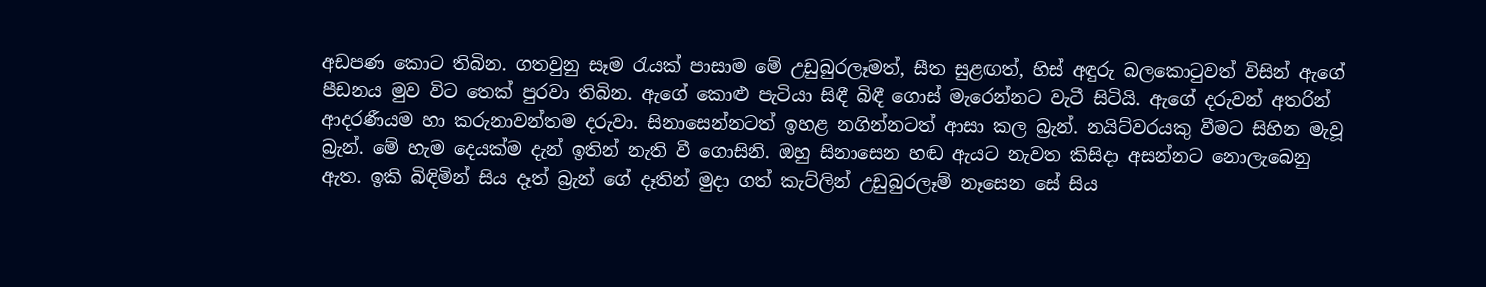අඩපණ කොට තිබින. ගතවුනු සෑම රැයක් පාසාම මේ උඩුබුරලෑමත්, සීත සුළඟත්, හිස් අඳුරු බලකොටුවත් විසින් ඇගේ පීඩනය මුව විට තෙක් පුරවා තිබින. ඇගේ කොළු පැටියා සිඳී බිඳී ගොස් මැ‍රෙන්නට වැටී සිටියි. ඇ‍ගේ දරුවන් අතරින් ආදරණීයම හා කරුනාවන්තම දරුවා. සිනාසෙන්නටත් ඉහළ නගින්නටත් ආසා කල බ්‍රැන්. නයිට්වරයකු වීමට සිහින මැවූ බ්‍රැන්. මේ හැම දෙයක්ම දැන් ඉතින් නැති වී ගොසිනි. ඔහු සිනාසෙන හඬ ඇයට නැවත කිසිදා අසන්නට නොලැ‍බෙනු ඇත. ඉකි බිඳිමින් සිය දෑත් බ්‍රැන් ගේ දෑතින් මුදා ගත් කැට්ලින් උඩුබුරලෑම් නෑසෙන සේ සිය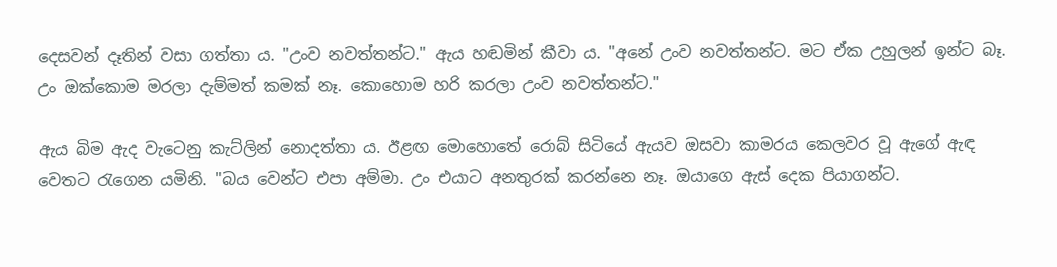දෙසවන් දෑතින් වසා ගත්තා ය. "උංව නවත්තන්ට." ඇය හඬමින් කීවා ය. "අ‍නේ උංව නවත්තන්ට. මට ඒක උහුලන් ඉන්ට බෑ. උං ඔක්කොම මරලා දැම්මත් කමක් නෑ. කොහොම හරි කරලා උංව නවත්තන්ට."

ඇය බිම ඇද වැටෙනු කැට්ලින් නොදත්තා ය. ඊළඟ මොහො‍තේ රොබ් සිටියේ ඇයව ඔසවා කාමරය කෙලවර වූ ඇගේ ඇඳ වෙතට රැගෙන යමිනි. "බය ‍වෙන්ට එපා අම්මා. උං එයාට අනතුරක් කරන්නෙ නෑ. ඔයාගෙ ඇස් දෙක පියාගන්ට.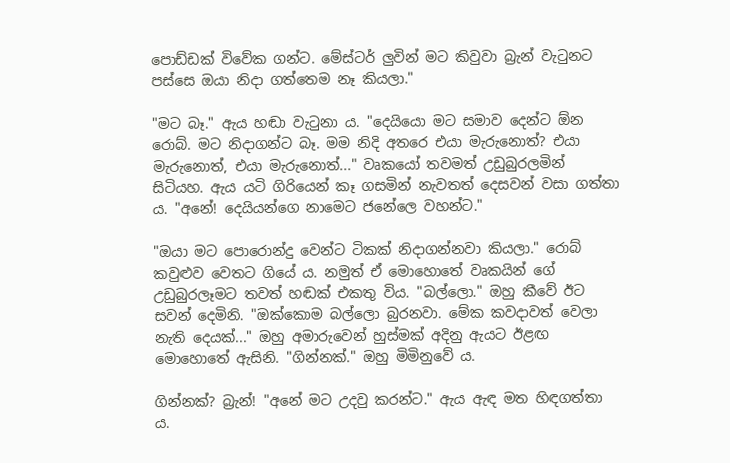පොඩ්ඩක් විවේක ගන්ට. මේස්ටර් ලුවින් මට කිවුවා බ්‍රැන් වැටුනට පස්සෙ ඔයා නිදා ගත්තෙම නෑ කියලා."

"මට බෑ." ඇය හඬා වැටුනා ය. "දෙයියො මට සමාව දෙන්ට ඕන රොබ්. මට නිදාගන්ට බෑ. මම නිදි අතරෙ එයා මැරු‍නොත්? එයා මැරුනොත්, එයා මැරුනොත්..." වෘකයෝ තවමත් උඩුබුරලමින් සිටියහ. ඇය යටි ගිරියෙන් කෑ ගසමින් නැවතත් දෙසවන් වසා ගත්තා ය. "අනේ! දෙයියන්ගෙ නාමෙට ජනේලෙ වහන්ට."

"ඔයා මට පොරොන්දු වෙන්ට ටිකක් නිදාගන්නවා කියලා." රොබ් කවුළුව වෙතට ගියේ ය. නමුත් ඒ මොහොතේ වෘකයින් ගේ උඩුබුරලෑමට තවත් හඬක් එකතු විය. "බල්ලො." ඔහු කීවේ ඊට සවන් දෙමිනි. "ඔක්කොම බල්ලො බුරනවා. මේක කවදාවත් වෙලා නැති ‍දෙයක්..." ඔහු අමාරුවෙන් හුස්මක් අදිනු ඇයට ඊළඟ මොහොතේ ඇසිනි. "ගින්නක්." ඔහු මිමිනු‍වේ ය.

ගින්නක්? බ්‍රැන්! "අනේ මට උදවු කරන්ට." ඇය ඇඳ මත හිඳගත්තා ය.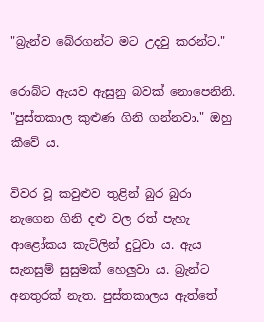"බ්‍රැන්ව බේරගන්ට මට උදවු කරන්ට."

රොබ්ට ඇයව ඇසුනු බවක් නොපෙනිනි. "පුස්තකාල කුළුණ ගිනි ගන්නවා." ඔහු කීවේ ය.

විවර වූ කවුළුව තුළින් බුර බුරා නැගෙන ගිනි දළු වල රත් පැහැ ආළෝකය කැට්ලින් දුටුවා ය. ඇය සැනසුම් සුසුමක් හෙලුවා ය. බ්‍රැන්ට අනතුරක් නැත. පුස්තකාලය ඇත්තේ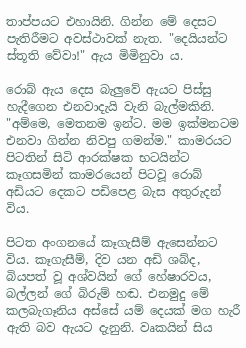තාප්පයට එහායිනි. ගින්න මේ දෙසට පැතිරීමට අවස්ථාවක් නැත. "දෙයියන්ට ස්තූති වේවා!" ඇය මිමිනුවා ය.

රොබ් ඇය දෙස බැලුවේ ඇයට පිස්සු හැදීගෙන එනවාදැයි වැනි බැල්මකිනි. "අම්මෙ, මෙතනම ඉන්ට. මම ඉක්මනටම එනවා ගින්න නිවපු ගමන්ම." කාමරයට පිටතින් සිටි ආරක්ෂක භටයින්ට කෑගසමින් කාමරයෙන් පිටවූ රොබ් අඩියට දෙකට පඩිපෙළ බැස අතුරුදන් විය.

පිටත අංගනයේ කෑගැසීම් ඇසෙන්නට විය. කෑගැසීම්, දිව යන අඩි ශබ්ද, බියපත් වූ අශ්වයින් ගේ හේෂාරවය, බල්ලන් ගේ බිරුම් හඬ. එනමුදු මේ කලබැගෑනිය අස්සේ යම් දෙයක් මග හැරී ඇති බව ඇයට දැනුනි. වෘකයින් සිය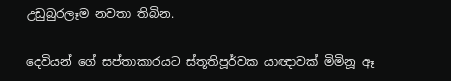උඩුබුරලෑම නවතා තිබින.

දෙවියන් ගේ සප්තාකාරයට ස්තූතිපූර්වක යාඥාවක් මිමිනූ ඈ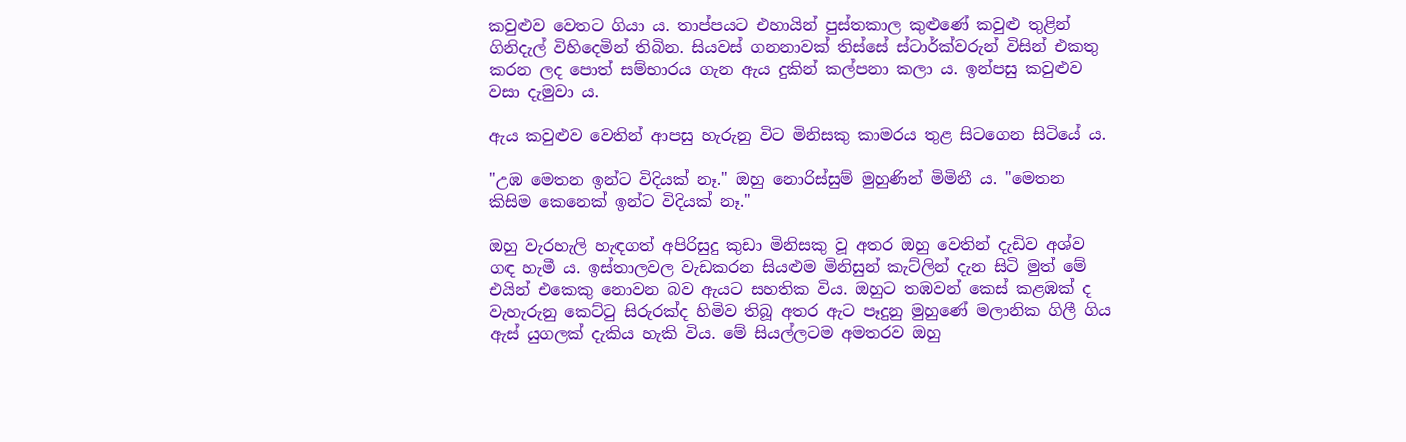කවුළුව වෙතට ගියා ය. තාප්පයට එහායින් පුස්තකාල කුළු‍ණේ කවුළු තුළින් ගිනිදැල් විහි‍දෙමින් තිබින. සියවස් ගනනාවක් තිස්සේ ස්ටාර්ක්වරුන් විසින් එකතු කරන ලද පොත් සම්භාරය ගැන ඇය දුකින් කල්පනා කලා ය. ඉන්පසු කවුළුව වසා දැමුවා ය.

ඇය කවුළුව වෙතින් ආපසු හැරුනු විට මිනිසකු කාමරය තුළ සිටගෙන සිටියේ ය.

"උඹ මෙතන ඉන්ට විදියක් නෑ." ඔහු නොරිස්සුම් මුහුණින් මිමිනී ය. "මෙතන කිසිම කෙනෙක් ඉන්ට විදියක් නෑ."

ඔහු වැරහැලි හැඳගත් අපිරිසුදු කුඩා මිනිසකු වූ අතර ඔහු වෙතින් දැඩිව අශ්ව ගඳ හැමී ය. ඉස්තාලවල වැඩකරන සියළුම මිනිසුන් කැට්ලින් දැන සිටි මුත් මේ එයින් එකෙකු නොවන බව ඇයට සහතික විය. ඔහුට තඹවන් කෙස් කළඹක් ද වැහැරුනු කෙට්ටු සිරුරක්ද හිමිව තිබූ අතර ඇට පෑදුනු මුහුණේ මලානික ගිලී ගිය ඇස් යුගලක් දැකිය හැකි විය. මේ සියල්ලටම අමතරව ඔහු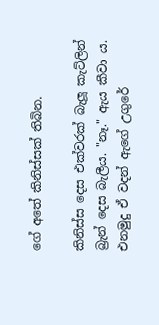ගේ අ‍තේ කිනිස්සක් තිබින.

කිනිස්ස දෙස එක්වරක් බැලූ කැට්ලින් බ්‍රැන් දෙස බැලීය. "නෑ." ඇය කීවා ය. එනමුදු ඒ වදන් ඇගේ උගුරේ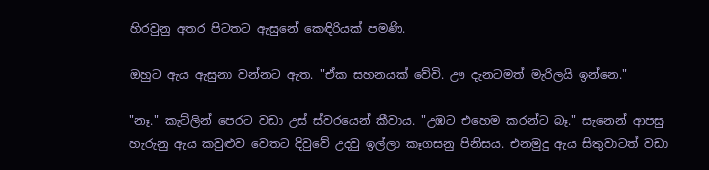හිරවුනු අතර පිටතට ඇසුනේ කෙඳිරියක් පමණි.

ඔහුට ඇය ඇසුනා වන්නට ඇත. "ඒක සහනයක් ‍වේවි. ඌ දැනටමත් මැරිලයි ඉන්නෙ."

"නෑ." කැට්ලින් පෙරට වඩා උස් ස්වරයෙන් කීවාය. "උඹට එහෙම කරන්ට බෑ." සැනෙන් ආපසු හැරුනු ඇය කවුළුව වෙතට දිවු‍‍වේ උදවු ඉල්ලා කෑගසනු පිනිසය. එනමුදු ඇය සිතුවාටත් වඩා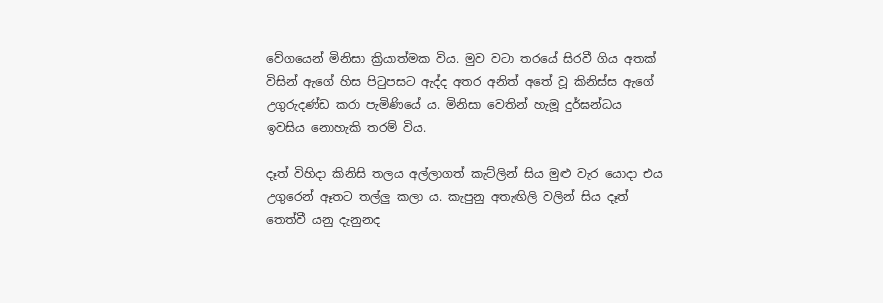වේගයෙන් මිනිසා ක්‍රියාත්මක විය. මුව වටා තරයේ සිරවී ගිය අතක් විසින් ඇගේ හිස පිටුපසට ඇද්ද අතර අනිත් අතේ වූ කිනිස්ස ඇගේ උගුරුදණ්ඩ කරා පැමිණියේ ය. මිනිසා වෙතින් හැමූ දුර්ඝන්ධය ඉවසිය නොහැකි තරම් විය.

දෑත් විහිදා කිනිසි තලය අල්ලාගත් කැට්ලින් සිය මුළු වැර යොදා එය උගුරෙන් ඈතට තල්ලු කලා ය. කැපුනු අතැඟිලි වලින් සිය දෑත් තෙත්වී යනු දැනුනද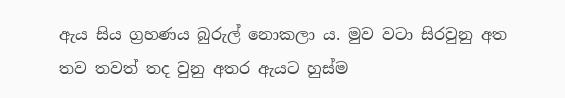ඇය සිය ග්‍රහණය බුරුල් නොකලා ය. මුව වටා සිරවුනු අත තව තවත් තද වුනු අතර ඇයට හුස්ම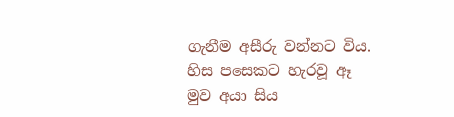ගැනීම අසීරු වන්නට විය. හිස පසෙකට හැරවූ ඈ මුව අයා සිය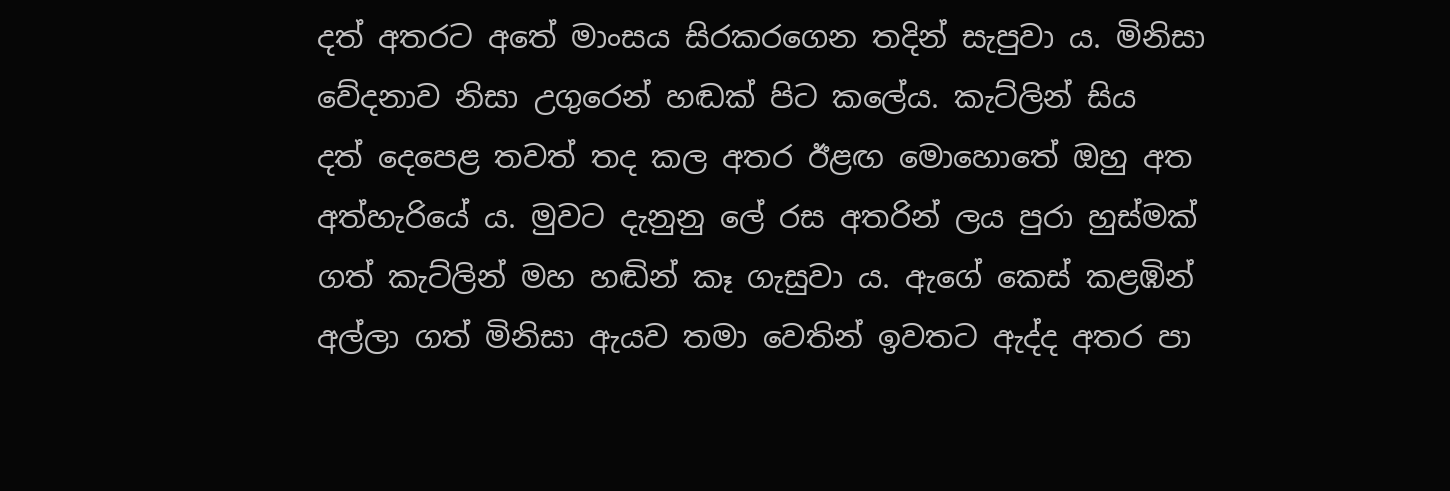දත් අතරට අ‍තේ මාංසය සිරකරගෙන තදින් සැපුවා ය. මිනිසා වේදනාව නිසා උගුරෙන් හඬක් පිට කලේය. කැට්ලින් සිය දත් ‍දෙපෙළ තවත් තද කල අතර ඊළඟ මොහොතේ ඔහු අත අත්හැරියේ ය. මුවට දැනුනු ලේ රස අතරින් ලය පුරා හුස්මක් ගත් කැට්ලින් මහ හඬින් කෑ ගැසුවා ය. ඇගේ කෙස් කළඹින් අල්ලා ගත් මිනිසා ඇයව තමා වෙතින් ඉවතට ඇද්ද අතර පා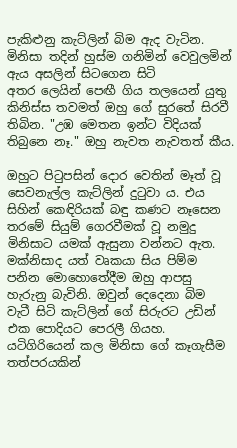පැකිළුනු කැට්ලින් බිම ඇද වැටින. මිනිසා තදින් හුස්ම ගනිමින් වෙවුලමින් ඇය අසලින් සිටගෙන සිටි‍ අතර ‍ලෙයින් පෙඟී ගිය තලයෙන් යුතු කිනිස්ස තවමත් ඔහු ගේ සුරතේ සිරවී තිබින. "උඹ මෙතන ඉන්ට විදියක් තිබුනෙ නෑ." ඔහු නැවත නැවතත් කීය.

ඔහුට පිටුපසින් ‍දොර වෙතින් මෑත් වූ සෙවනැල්ල කැට්ලින් දුටුවා ය. එය සිහින් කෙඳිරියක් බඳු කණට නෑසෙන තරමේ සියුම් ගෙරවීමක් වූ නමුදු මිනිසාට යමක් ඇසුනා වන්නට ඇත. මක්නිසාද යත් වෘකයා සිය පිම්ම පනින මොහොතේදීම ඔහු ආපසු හැරුනු බැවිනි. ඔවුන් දෙදෙනා බිම වැටී සිටි කැට්ලින් ගේ සිරුරට උඩින් එක පොදියට පෙරලී ගියහ. යටිගිරියෙන් කල මිනිසා ගේ කෑගැසීම තත්පරයකින්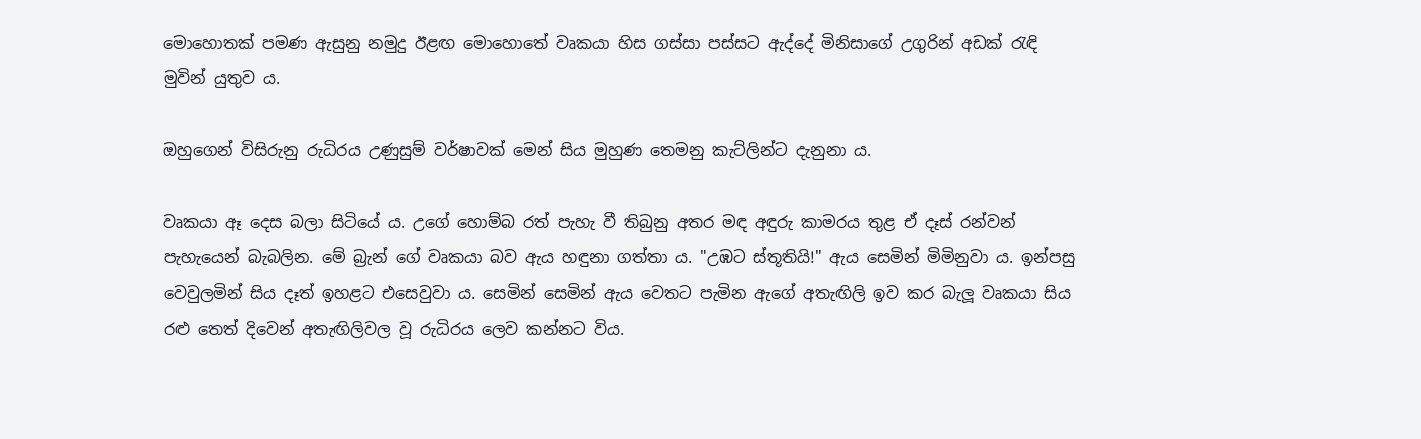මොහොතක් පමණ ඇසුනු නමුදු ඊළඟ මොහො‍තේ වෘකයා හිස ගස්සා පස්සට ඇද්දේ මිනිසාගේ උගුරින් අඩක් රැඳි මුවින් යුතුව ය.

ඔහුගෙන් විසිරුනු රුධිරය උණුසුම් වර්ෂාවක් මෙන් සිය මුහුණ තෙමනු කැට්ලින්ට දැනුනා ය.

වෘකයා ඈ දෙස බලා සිටියේ ය. උගේ හොම්බ රත් පැහැ වී තිබුනු අතර මඳ අඳුරු කාමරය තුළ ඒ දෑස් රන්වන් පැහැයෙන් බැබලින. මේ බ්‍රැන් ගේ වෘකයා බව ඇය හඳුනා ගත්තා ය. "උඹට ස්තූතියි!" ඇය සෙමින් මිමිනුවා ය. ඉන්පසු වෙවුලමින් සිය දෑත් ඉහළට එසෙවුවා ය. සෙමින් සෙමින් ඇය වෙතට පැමින ඇගේ අතැඟිලි ඉව කර බැලූ වෘකයා සිය රළු තෙත් දිවෙන් අතැඟිලිවල වූ රුධිරය ලෙව කන්නට විය.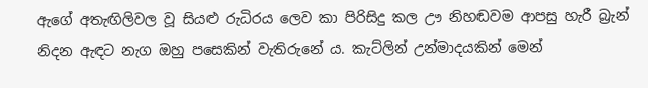ඇ‍ගේ අතැඟිලිවල වූ සියළු රුධිරය ලෙව කා පිරිසිදු කල ඌ නිහඬවම ආපසු හැරී බ්‍රැන් නිදන ඇඳට නැග ඔහු පසෙකින් වැතිරු‍නේ ය. කැට්ලින් උන්මාදයකින් මෙන්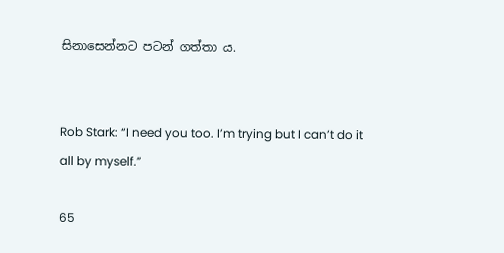සිනා‍සෙන්නට පටන් ගත්තා ය.


Rob Stark: “I need you too. I’m trying but I can’t do it all by myself.”

65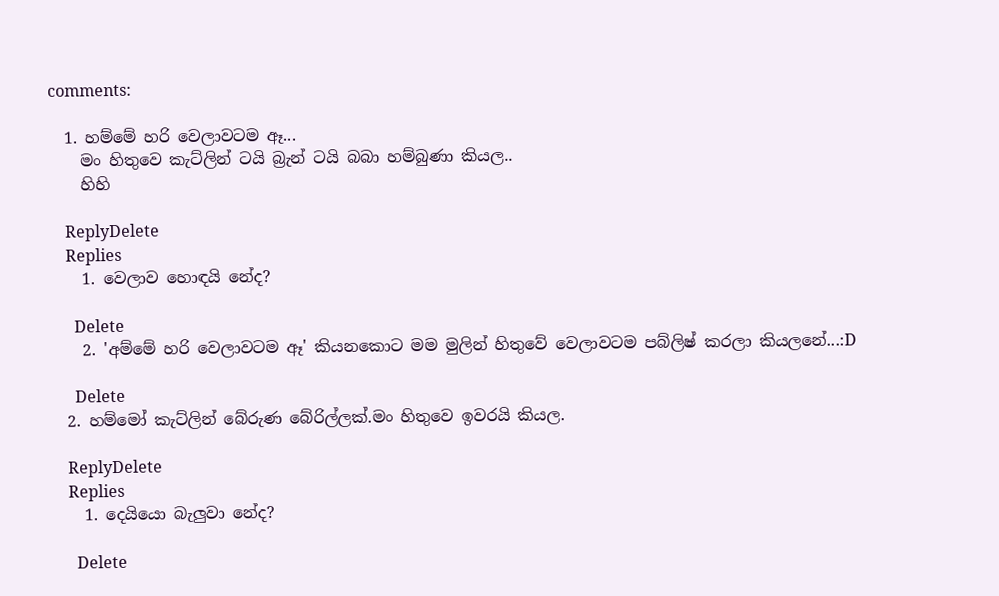comments:

  1. හම්මේ හරි වෙලාවටම ඈ...
    මං හිතුවෙ කැට්ලින් ටයි බ්‍රැන් ටයි බබා හම්බුණා කියල..
    හිහි

    ReplyDelete
    Replies
    1. වෙලාව හොඳයි නේද?

      Delete
    2. 'අම්මේ හරි වෙලාවටම ඈ' කියනකොට මම මුලින් හිතුවේ වෙලාවටම පබ්ලිෂ් කරලා කියලනේ...:D

      Delete
  2. හම්මෝ කැට්ලින් බේරුණ බේරිල්ලක්.මං හිතුවෙ ඉවරයි කියල.

    ReplyDelete
    Replies
    1. දෙයියො බැලුවා නේද?

      Delete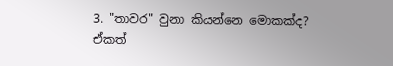3. "තාවර" වුනා කියන්නෙ මොකක්ද? ඒකත්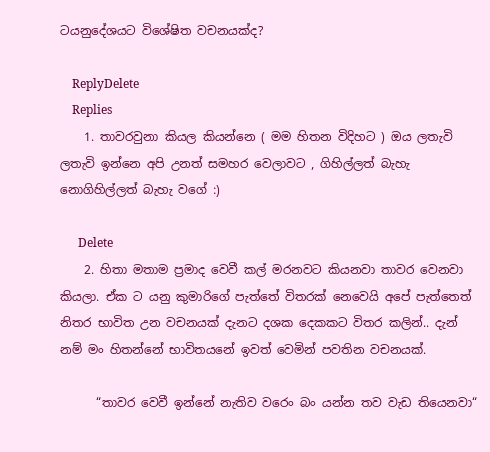ටයනුදේශයට විශේෂිත වචනයක්ද?

    ReplyDelete
    Replies
    1. තාවරවුනා කියල කියන්නෙ ( මම හිතන විදිහට ) ඔය ලතැවි ලතැවි ඉන්නෙ අපි උනත් සමහර වෙලාවට , ගිහිල්ලත් බැහැ නොගිහිල්ලත් බැහැ වගේ :)

      Delete
    2. හිතා මතාම ප්‍රමාද වෙවී කල් මරනවට කියනවා තාවර වෙනවා කියලා. ඒක ට යනු කුමාරිගේ පැත්තේ විතරක් නෙවෙයි අපේ පැත්තෙත් නිතර භාවිත උන වචනයක් දැනට දශක දෙකකට විතර කලින්.. දැන් නම් මං හිතන්නේ භාවිතයනේ ඉවත් වෙමින් පවතින වචනයක්.

      “තාවර වෙවී ඉන්නේ නැතිව වරෙං බං යන්න තව වැඩ තියෙනවා“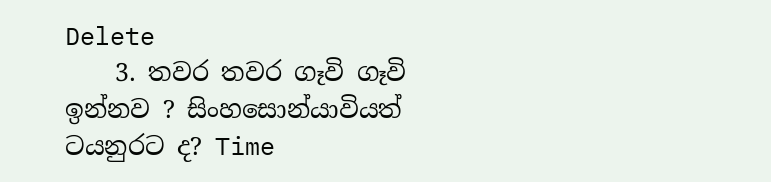Delete
    3. තවර තවර ගෑවි ගෑවි ඉන්නව ? සිංහසොන්යාවියත් ටයනුරට ද? Time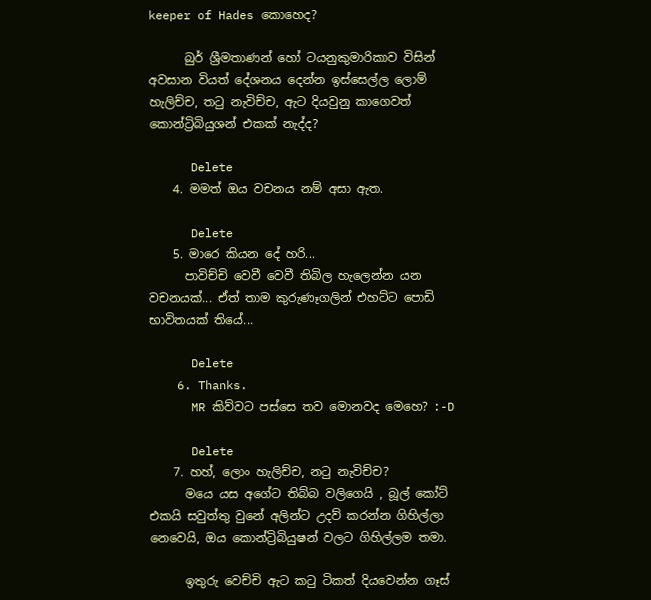keeper of Hades කොහෙද?

      බුර් ශ්‍රීමතාණන් හෝ ටයනුකුමාරිකාව විසින් අවසාන වියත් දේශනය දෙන්න ඉස්සෙල්ල ලොම් හැලිච්ච, තටු නැවිච්ච, ඇට දියවුනු කාගෙවත් කොන්ට්‍රිබියුශන් එකක් නැද්ද?

      Delete
    4. මමත් ඔය වචනය නම් අසා ඇත.

      Delete
    5. මාරෙ කියන දේ හරි...
      පාවිච්චි වෙවී වෙවී තිබිල හැලෙන්න යන වචනයක්... ඒත් තාම කුරුණෑගලින් එහට්ට පොඩි භාවිතයක් තියේ...

      Delete
    6. Thanks.
      MR කිව්වට පස්සෙ තව මොනවද මෙහෙ? :-D

      Delete
    7. හහ්, ලොං හැලිච්ච, න‍ටු නැවිච්ච?
      මයෙ යස අගේට තිබ්බ වලිගෙයි , බූල් කෝට් එකයි සවුත්තු වුනේ අලින්ට උදව් කරන්න ගිහිල්ලා නෙවෙයි, ඔය කොන්ට්‍රිබියුෂන් වලට ගිහිල්ලම තමා.

      ඉතුරු වෙච්චි ඇට ක‍ටු ටිකත් දියවෙන්න ගෑස්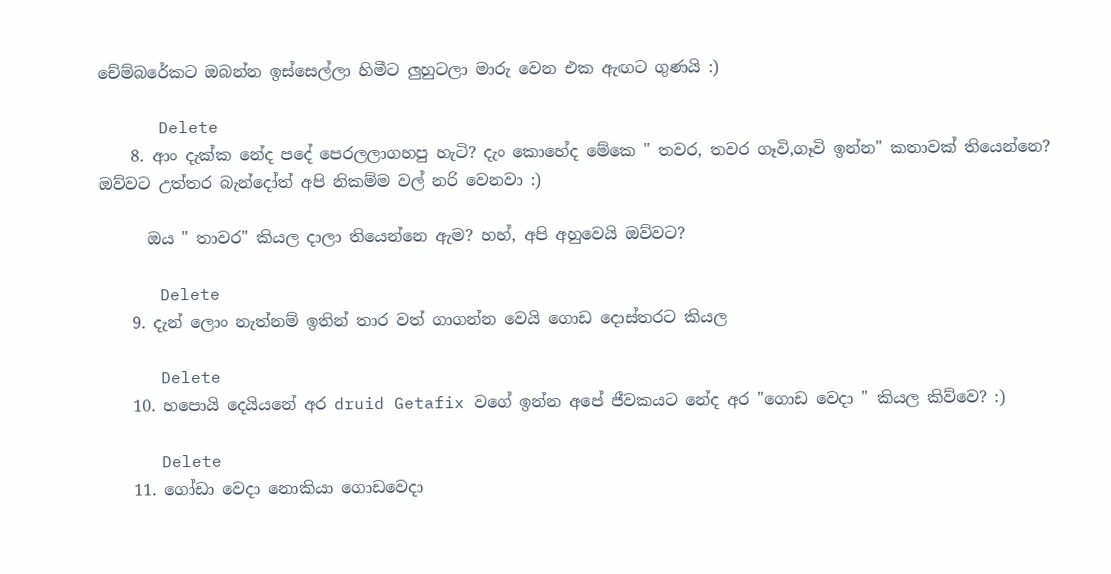චේම්බරේකට ඔබන්න ඉස්සෙල්ලා හිමීට ලුහුටලා මාරු වෙන එක ඇඟට ගුණයි :)

      Delete
    8. ආං දැක්ක නේද පදේ පෙරලලාගහපු හැටි? දැං කොහේද මේකෙ " තවර, තවර ගෑවි,ගෑවි ඉන්න" කතාවක් තියෙන්නෙ? ඔව්වට උත්තර බැන්දෝත් අපි නිකම්ම වල් නරි වෙනවා :)

      ඔය " තාවර" කියල දාලා තියෙන්නෙ ඇම? හහ්, අපි අහුවෙයි ඔව්වට?

      Delete
    9. දැන් ලොං නැත්නම් ඉතින් තාර වත් ගාගන්න වෙයි ගොඩ දොස්තරට කියල

      Delete
    10. හපොයි දෙයියනේ අර druid Getafix වගේ ඉන්න අපේ ජීවකයට නේද අර "ගොඩ වෙදා " කියල කිව්වෙ? :)

      Delete
    11. ගෝඩා වෙදා නොකියා ගොඩවෙදා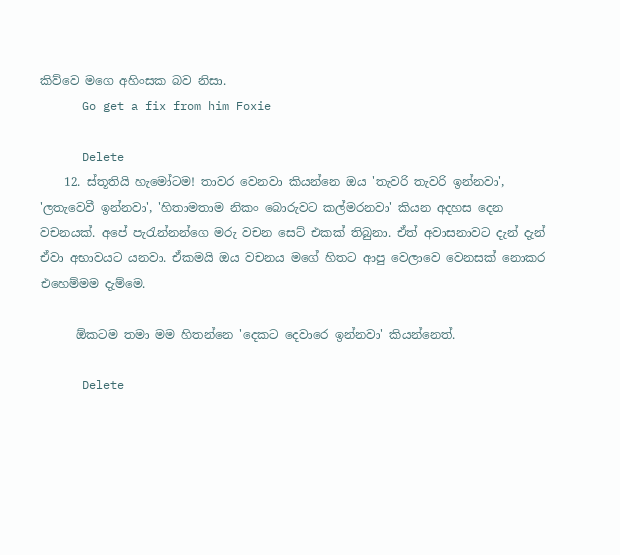කිව්වෙ මගෙ අහිංසක බව නිසා.
      Go get a fix from him Foxie

      Delete
    12. ස්තූතියි හැමෝටම! තාවර වෙනවා කියන්නෙ ඔය 'තැවරි තැවරි ඉන්නවා', 'ලතැවෙවී ඉන්නවා', 'හිතාමතාම නිකං බොරුවට කල්මරනවා' කියන අදහස දෙන වචනයක්. අපේ පැරැන්නන්ගෙ මරු වචන සෙට් එකක් තිබුනා. ඒත් අවාසනාවට දැන් දැන් ඒවා අභාවයට යනවා. ඒකමයි ඔය වචනය මගේ හිතට ආපු වෙලාවෙ වෙනසක් නොකර එහෙම්මම දැම්මෙ.

      ඕකටම තමා මම හිතන්නෙ 'දෙකට දෙවාරෙ ඉන්නවා' කියන්නෙත්.

      Delete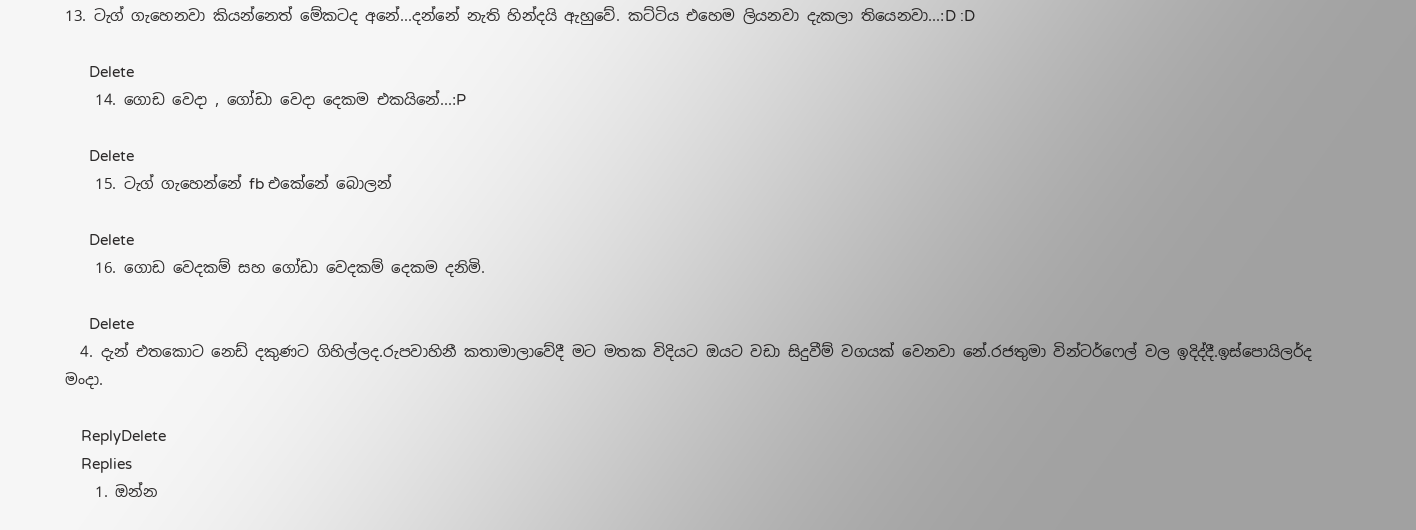13. ටැග් ගැහෙනවා කියන්නෙත් මේකටද අනේ...දන්නේ නැති හින්දයි ඇහුවේ. කට්ටිය එහෙම ලියනවා දැකලා තියෙනවා...:D :D

      Delete
    14. ගොඩ වෙදා , ගෝඩා වෙදා දෙකම එකයිනේ...:P

      Delete
    15. ටැග් ගැහෙන්නේ fb එකේනේ බොලන්

      Delete
    16. ගොඩ වෙදකම් සහ ගෝඩා වෙදකම් දෙකම දනිමි.

      Delete
  4. දැන් එතකොට නෙඩ් දකුණට ගිහිල්ලද.රුපවාහිනී කතාමාලාවේදී මට මතක විදියට ඔයට වඩා සිදුවීම් වගයක් වෙනවා නේ.රජතුමා වින්ටර්ෆෙල් වල ඉදිද්දී.ඉස්පොයිලර්ද මංදා.

    ReplyDelete
    Replies
    1. ඔන්න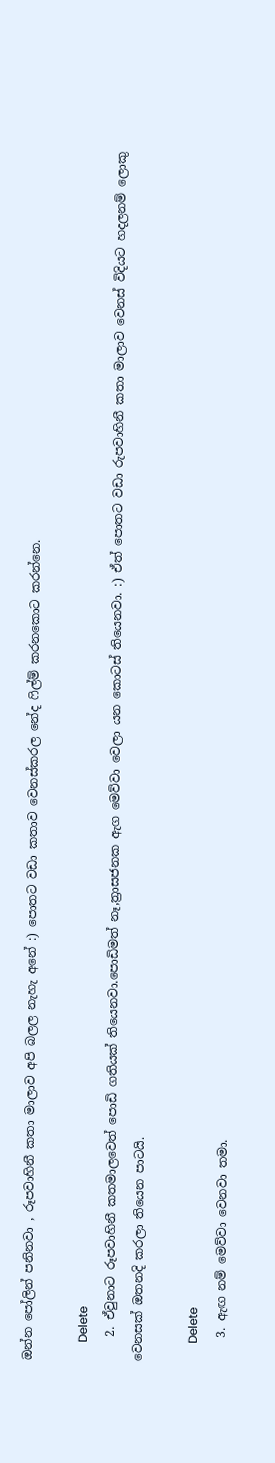ඔන්න පෝලින් පනිනවා , රූපවාහිනී කතා මාලාව අපි බලල නැහැ අනේ :) පොතට වඩා කතාව වෙනස්කරල නේද ෆිල්ම් කරනකොට කරන්නෙ.

      Delete
    2. ඒවුනාට රූපවාහිනී කතමාලවෙත් පොඩි ගතියක් තියෙනවා.පොඩිමත් නෑ,ත්‍රාසජනක ඇග මෙව්වා වෙලා යන කොටස් තියෙනවා. :) ඒත් පොතට වඩා රුපවාහිනී කතා මාලාව වෙනස් විදියට හදලනම් ලොකු වෙනසක් ඔතනදි කරලා තියෙන පාටයි.

      Delete
    3. ඇඟ නම් මෙව්වා වෙනවා තමා.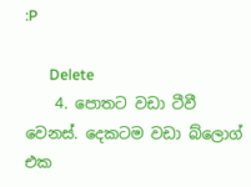:P

      Delete
    4. පොතට වඩා ටීවී වෙනස්. දෙකටම වඩා බ්ලොග් එක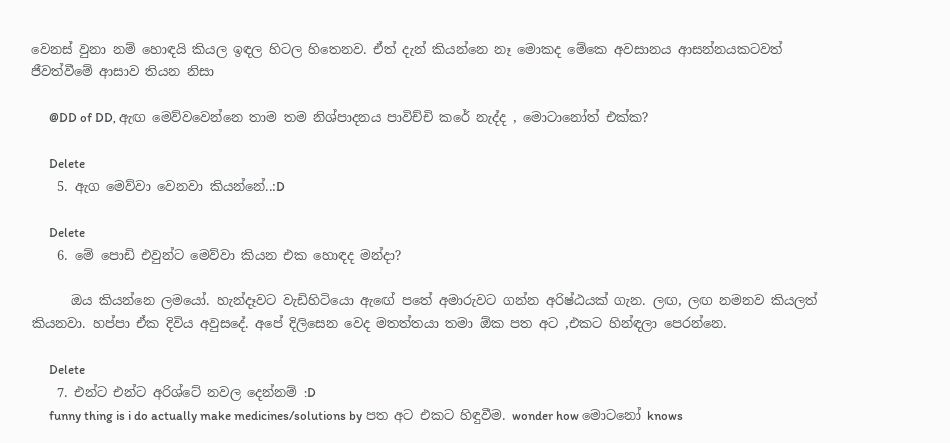වෙනස් වුනා නම් හොඳයි කියල ඉඳල හිටල හිතෙනව. ඒත් දැන් කියන්නෙ නෑ මොකද මේකෙ අවසානය ආසන්නයකටවත් ජීවත්වීමේ ආසාව තියන නිසා

      @DD of DD, ඇඟ මෙව්වවෙන්නෙ තාම තම නිශ්පාදනය පාවිච්චි කරේ නැද්ද , මොටානෝත් එක්ක?

      Delete
    5. ඇග මෙව්වා වෙනවා කියන්නේ..:D

      Delete
    6. මේ පොඩි එවුන්ට මෙව්වා කියන එක හොඳද මන්දා?

      ඔය කියන්නෙ ලමයෝ. හැන්දෑවට වැඩිහිටියො ඇඟේ පතේ අමාරුවට ගන්න අරිෂ්ඨයක් ගැන. ලඟ, ලඟ නමනව කියලත් කියනවා. හප්පා ඒක දිවිය අවුසදේ. අපේ දිලිසෙන වෙද මතත්තයා තමා ඕක පත අට ,එකට හින්ඳලා පෙරන්නෙ.

      Delete
    7. එන්ට එන්ට අරිශ්ටේ නවල දෙන්නම් :D
      funny thing is i do actually make medicines/solutions by පත අට එකට හිඳුවීම. wonder how මොටනෝ knows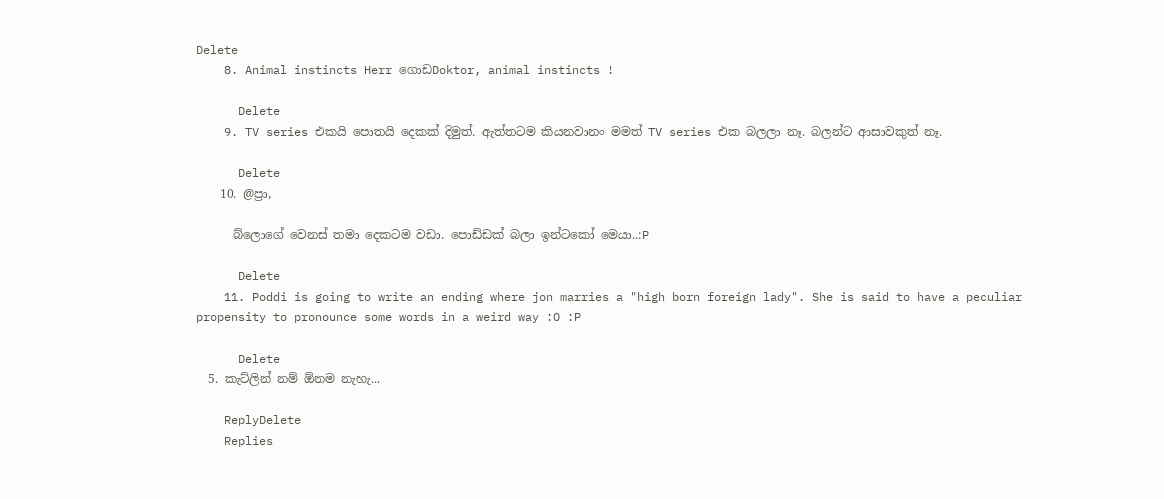Delete
    8. Animal instincts Herr ගොඩDoktor, animal instincts !

      Delete
    9. TV series එකයි පොතයි දෙකක් දිමුත්. ඇත්තටම කියනවානං මමත් TV series එක බලලා නෑ. බලන්ට ආසාවකුත් නෑ.

      Delete
    10. @ප්‍රා,

      බ්ලොගේ වෙනස් තමා දෙකටම වඩා. පොඩ්ඩක් බලා ඉන්ටකෝ මෙයා..:P

      Delete
    11. Poddi is going to write an ending where jon marries a "high born foreign lady". She is said to have a peculiar propensity to pronounce some words in a weird way :O :P

      Delete
  5. කැට්ලින් නම් ඕනම නැහැ...

    ReplyDelete
    Replies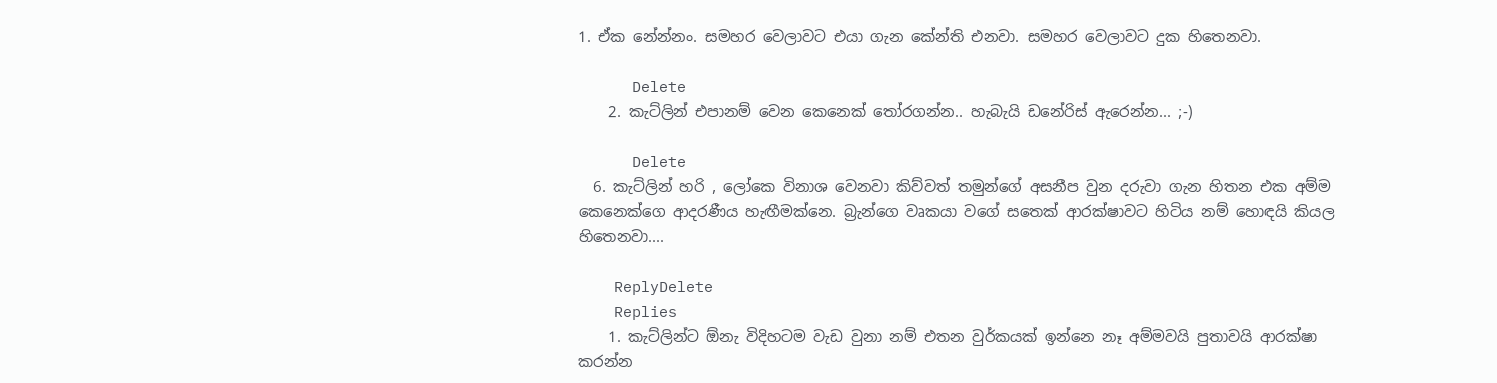1. ඒක නේන්නං. සමහර වෙලාවට එයා ගැන කේන්ති එනවා. සමහර වෙලාවට දුක හිතෙනවා.

      Delete
    2. කැට්ලින් එපානම් වෙන කෙනෙක් තෝරගන්න.. හැබැයි ඩනේරිස් ඇරෙන්න... ;-)

      Delete
  6. කැට්ලින් හරි , ලෝකෙ විනාශ වෙනවා කිව්වත් තමුන්ගේ අසනීප වුන දරුවා ගැන හිතන එක අම්ම කෙනෙක්ගෙ ආදරණීය හැඟීමක්නෙ. බ්‍රැන්ගෙ වෘකයා වගේ සතෙක් ආරක්ෂාවට හිටිය නම් හොඳයි කියල හිතෙනවා....

    ReplyDelete
    Replies
    1. කැට්ලින්ට ඕනැ විදිහටම වැඩ වුනා නම් එතන වුර්කයක් ඉන්නෙ නෑ අම්මවයි පුතාවයි ආරක්ෂා කරන්න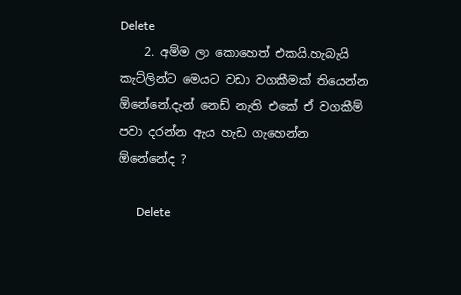Delete
    2. අම්ම ලා කොහෙත් එකයි.හැබැයි කැට්ලින්ට මෙයට වඩා වගකීමක් තියෙන්න ඕනේනේ.දැන් නෙඩ් නැති එකේ ඒ වගකීම් පවා දරන්න ඇය හැඩ ගැහෙන්න ඕනේනේද ?

      Delete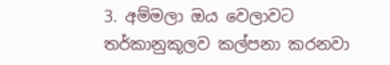3. අම්මලා ඔය වෙලාවට තර්කානුකූලව කල්පනා කරනවා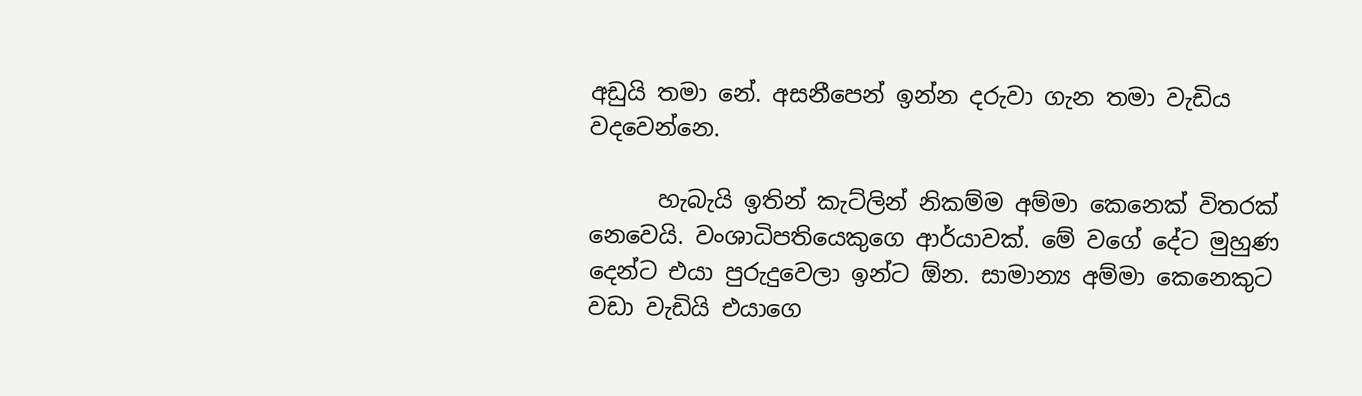අඩුයි තමා නේ. අසනීපෙන් ඉන්න දරුවා ගැන තමා වැඩිය වදවෙන්නෙ.

      හැබැයි ඉතින් කැට්ලින් නිකම්ම අම්මා කෙනෙක් විතරක් නෙවෙයි. වං‍ශාධිපතියෙකුගෙ ආර්යාවක්. මේ වගේ දේට මුහුණ දෙන්ට එයා පුරුදුවෙලා ඉන්ට ඕන. සාමාන්‍ය අම්මා කෙනෙකුට වඩා වැඩියි එයාගෙ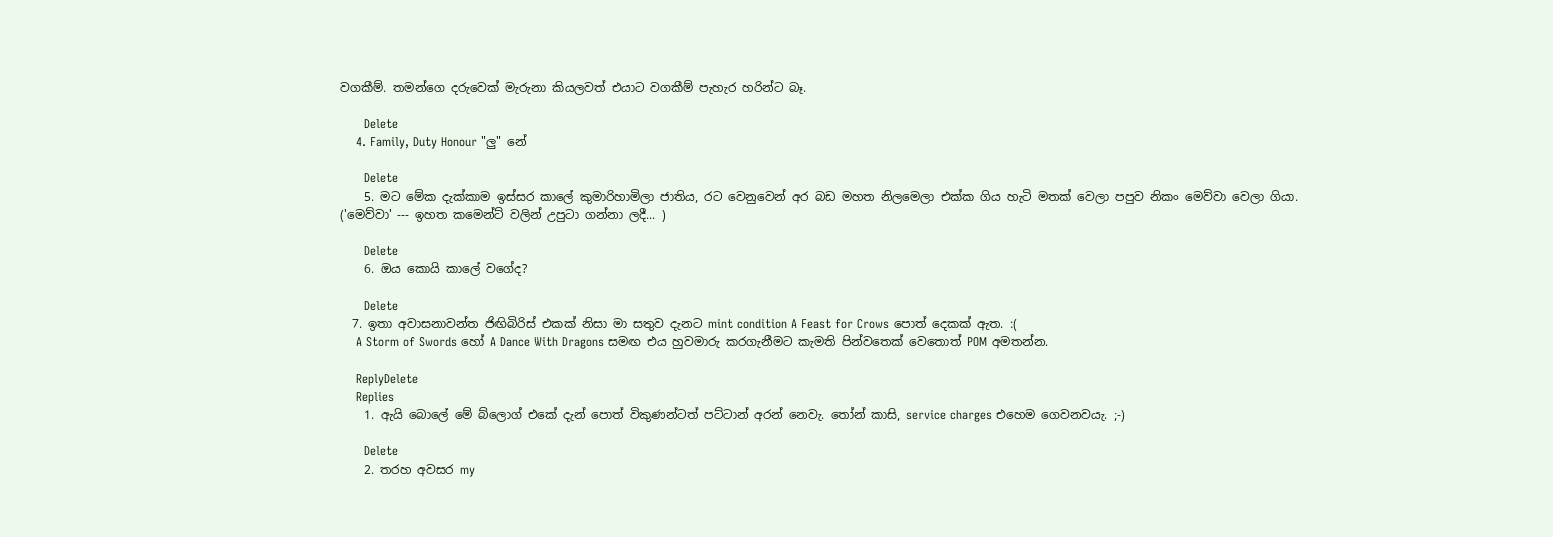වගකීම්. තමන්ගෙ දරුවෙක් මැරුනා කියලවත් එයාට වගකීම් පැහැර හරින්ට බෑ.

      Delete
    4. Family, Duty Honour "ලු" නේ

      Delete
    5. මට මේක දැක්කාම ඉස්සර කාලේ කුමාරිහාමිලා ජාතිය, රට වෙනුවෙන් අර බඩ මහත නිලමෙලා එක්ක ගිය හැටි මතක් වෙලා පපුව නිකං මෙව්වා වෙලා ගියා. ('මෙව්වා' --- ඉහත කමෙන්ට් වලින් උපුටා ගන්නා ලදී... )

      Delete
    6. ඔය කොයි කාලේ වගේද?

      Delete
  7. ඉතා අවාසනාවන්ත ජිඟිබිරිස් එකක් නිසා මා සතුව දැනට mint condition A Feast for Crows පොත් දෙකක් ඇත. :(
    A Storm of Swords හෝ A Dance With Dragons සමඟ එය හුවමාරු කරගැනීමට කැමති පින්වතෙක් වෙතොත් POM අමතන්න.

    ReplyDelete
    Replies
    1. ඇයි බොලේ මේ බ්ලොග් එකේ දැන් පොත් විකුණන්ටත් පට්ටාන් අරන් නෙවැ. තෝන් කාසි, service charges එහෙම ගෙවනවයැ. ;-)

      Delete
    2. තරහ අවසර my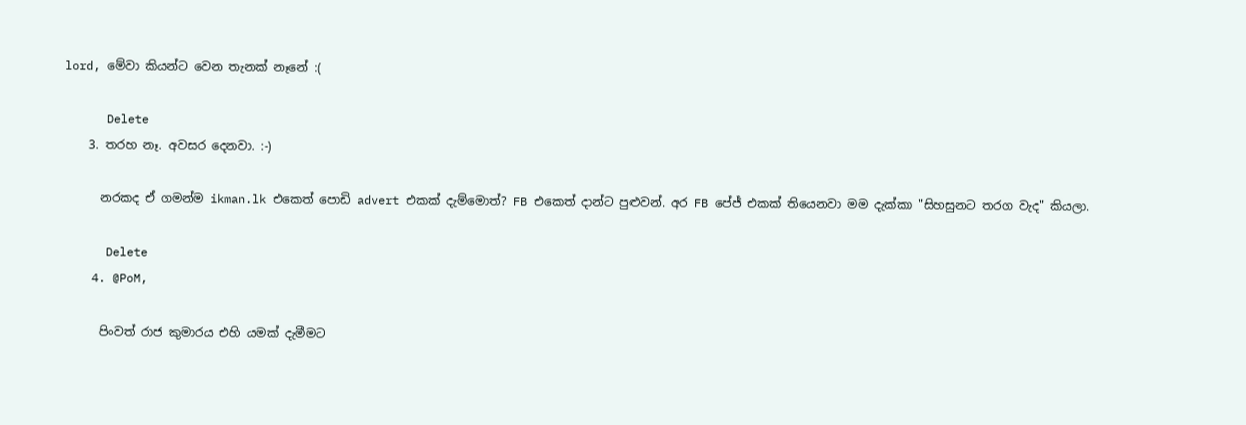lord, මේවා කියන්ට වෙන තැනක් නෑනේ :(

      Delete
    3. තරහ නෑ. අවසර දෙනවා. :-)

      නරකද ඒ ගමන්ම ikman.lk එකෙත් පොඩි advert එකක් දැම්මොත්? FB එකෙත් දාන්ට පුළුවන්. අර FB පේජ් එකක් තියෙනවා මම දැක්කා "සිහසුනට තරග වැද" කියලා.

      Delete
    4. @PoM,

      පිංවත් රාජ කුමාරය එහි යමක් දැමීමට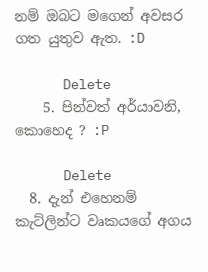නම් ඔබට මගෙන් අවසර ගත යුතුව ඇත. :D

      Delete
    5. පින්වත් අර්යාවනි, කොහෙද ? :P

      Delete
  8. දැන් එහෙනම් කැට්ලින්ට වෘකයගේ අගය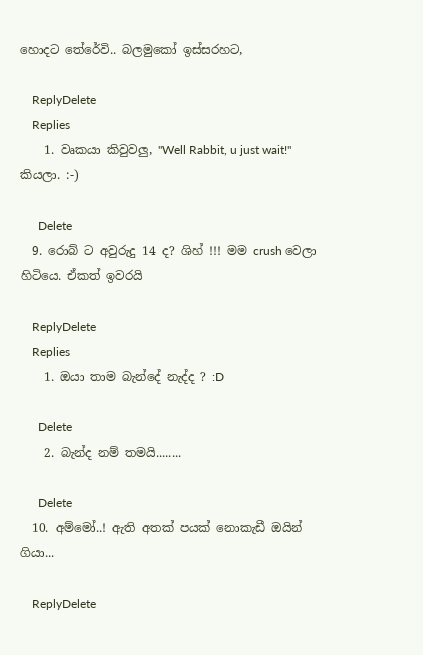හොදට තේරේවි.. බලමුකෝ ඉස්සරහට,

    ReplyDelete
    Replies
    1. වෘකයා කිවුවලු, "Well Rabbit, u just wait!" කියලා. :-)

      Delete
  9. රොබ් ට අවුරුදු 14 ද? ශිහ් !!! මම crush වෙලා හිටියෙ. ඒකත් ඉවරයි

    ReplyDelete
    Replies
    1. ඔයා තාම බැන්දේ නැද්ද ? :D

      Delete
    2. බැන්ද නම් තමයි........

      Delete
  10. අම්මෝ..! ඇති අතක් පයක් නොකැඩී ඔයින් ගියා...

    ReplyDelete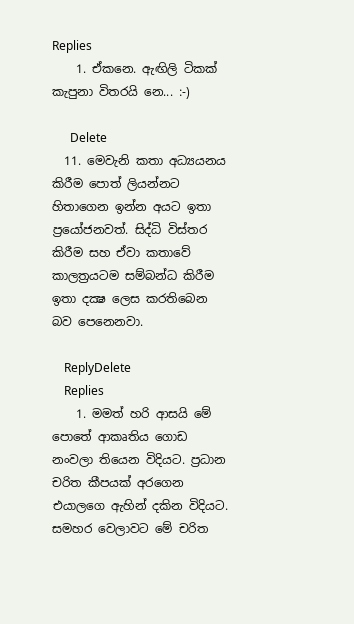Replies
    1. ඒකනෙ. ඇඟිලි ටිකක් කැපුනා විතරයි නෙ... :-)

      Delete
  11. මෙවැනි කතා අධ්‍යයනය කිරීම පොත් ලියන්නට හිතාගෙන ඉන්න අයට ඉතා ප්‍රයෝජනවත්. සිද්ධි විස්තර කිරීම සහ ඒවා කතාවේ කාලත්‍රයටම සම්බන්ධ කිරීම ඉතා දක්‍ෂ ලෙස කරතිබෙන බව පෙනෙනවා.

    ReplyDelete
    Replies
    1. මමත් හරි ආසයි මේ පොතේ ආකෘතිය ගොඩ නංවලා තියෙන විදියට. ප්‍රධාන චරිත කීපයක් අරගෙන එයාලගෙ ඇහින් දකින විදියට. සමහර වෙලාවට ‍මේ චරිත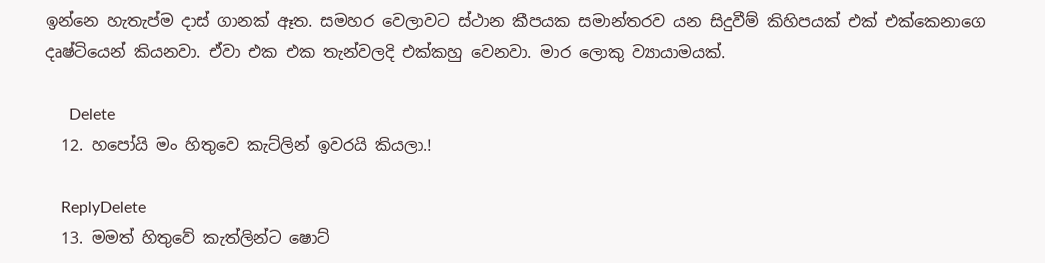ඉන්නෙ හැතැප්ම දාස් ගානක් ඈත. සමහර වෙලාවට ස්ථාන කීපයක සමාන්තරව යන සිදුවීම් කිහිපයක් එක් එක්කෙනාගෙ දෘෂ්ටියෙන් කියනවා. ඒවා එක එක තැන්වලදි එක්කහු වෙනවා. මාර ලොකු ව්‍යායාමයක්.

      Delete
  12. හපෝයි මං හිතුවෙ කැට්ලින් ඉවරයි කියලා.!

    ReplyDelete
  13. මමත් හිතුවේ කැත්ලින්ට ෂොට්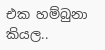එක හම්බුනා කියල..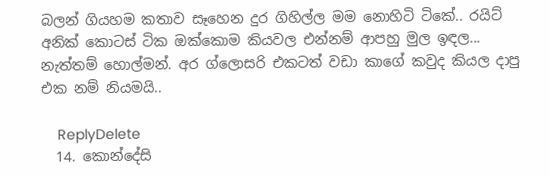බලන් ගියහම කතාව සෑහෙන දුර ගිහිල්ල මම නොහිටි ටිකේ.. රයිට් අනික් කොටස් ටික ඔක්කොම කියවල එන්නම් ආපහු මුල ඉඳල... නැත්තම් හොල්මන්. අර ග්ලොසරි එකටත් වඩා කාගේ කවුද කියල දාපු එක නම් නියමයි..

    ReplyDelete
  14. කොන්දේසි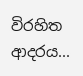විරහිත ආදරය...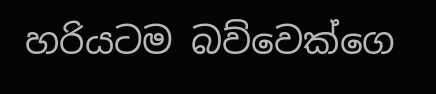හරියටම බව්වෙක්ගෙ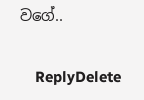වගේ..

    ReplyDelete